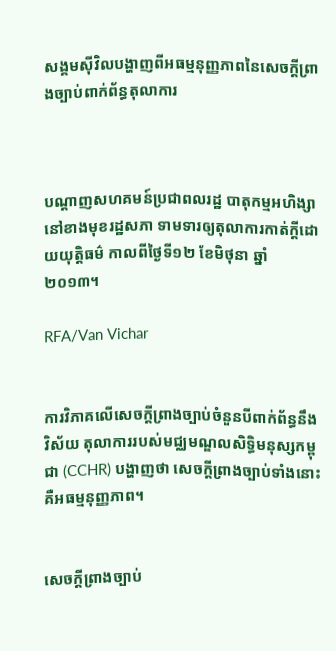សង្គមស៊ីវិលបង្ហាញពីអធម្មនុញ្ញភាពនៃសេចក្ដីព្រាងច្បាប់ពាក់ព័ន្ធតុលាការ



បណ្ដាញសហគមន៍ប្រជាពលរដ្ឋ បាតុកម្មអហិង្សានៅខាងមុខរដ្ឋសភា ទាមទារឲ្យតុលាការកាត់ក្ដីដោយយុត្តិធម៌ កាលពីថ្ងៃទី១២ ខែមិថុនា ឆ្នាំ២០១៣។

RFA/Van Vichar


ការវិភាគលើសេចក្ដីព្រាងច្បាប់ចំនួនបីពាក់ព័ន្ធនឹងវិស័យ តុលាការរបស់មជ្ឈមណ្ឌលសិទ្ធិមនុស្សកម្ពុជា (CCHR) បង្ហាញថា សេចក្ដីព្រាងច្បាប់ទាំងនោះគឺអធម្មនុញ្ញភាព។


សេចក្ដីព្រាងច្បាប់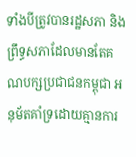ទាំងបីត្រូវបានរដ្ឋសភា និងព្រឹទ្ធសភាដែលមានតែគណបក្សប្រជាជនកម្ពុជា អនុម័តគាំទ្រដោយគ្មានការ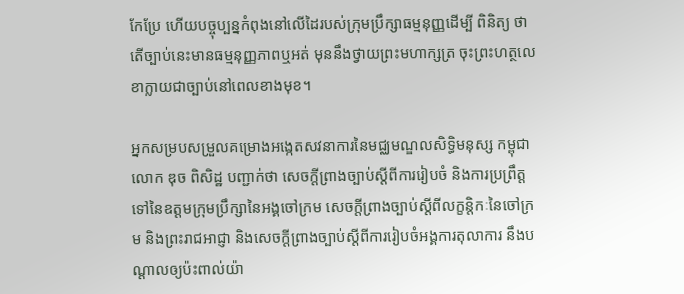កែប្រែ ហើយបច្ចុប្បន្នកំពុងនៅលើដៃរបស់ក្រុមប្រឹក្សាធម្មនុញ្ញដើម្បី ពិនិត្យ ថាតើច្បាប់នេះមានធម្មនុញ្ញភាពឬអត់ មុននឹងថ្វាយព្រះមហាក្សត្រ ចុះព្រះហត្ថលេខាក្លាយជាច្បាប់នៅពេលខាងមុខ។

អ្នកសម្របសម្រួលគម្រោងអង្កេតសវនាការនៃមជ្ឈមណ្ឌលសិទ្ធិមនុស្ស កម្ពុជា លោក ឌុច ពិសិដ្ឋ បញ្ជាក់ថា សេចក្ដីព្រាងច្បាប់ស្ដីពីការរៀបចំ និងការប្រព្រឹត្តទៅនៃឧត្ដមក្រុមប្រឹក្សានៃអង្គចៅក្រម សេចក្ដីព្រាងច្បាប់ស្ដីពីលក្ខន្តិកៈនៃចៅក្រម និងព្រះរាជអាជ្ញា និងសេចក្ដីព្រាងច្បាប់ស្ដីពីការរៀបចំអង្គការតុលាការ នឹងបណ្ដាលឲ្យប៉ះពាល់យ៉ា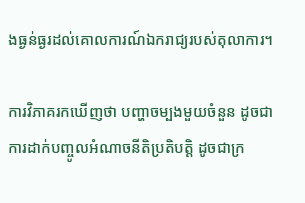ងធ្ងន់ធ្ងរដល់គោលការណ៍ឯករាជ្យរបស់តុលាការ។

ការវិភាគរកឃើញថា បញ្ហាចម្បងមួយចំនួន ដូចជាការដាក់បញ្ចូលអំណាចនីតិប្រតិបត្តិ ដូចជាក្រ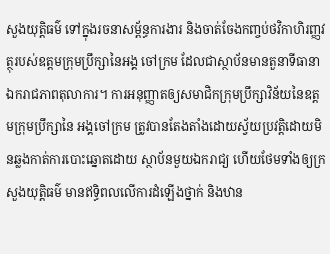សួងយុត្តិធម៌ ទៅក្នុងរចនាសម្ព័ន្ធការងារ និងចាត់ចែងកញ្ចប់ថវិកាហិរញ្ញវត្ថុរបស់ឧត្ដមក្រុមប្រឹក្សានៃអង្គ ចៅក្រម ដែលជាស្ថាប័នមានតួនាទីធានាឯករាជភាពតុលាការ។ ការអនុញ្ញាតឲ្យសមាជិកក្រុមប្រឹក្សាវិន័យនៃឧត្ដមក្រុមប្រឹក្សានៃ អង្គចៅក្រម ត្រូវបានតែងតាំងដោយស្វ័យប្រវត្តិដោយមិនឆ្លងកាត់ការបោះឆ្នោតដោយ ស្ថាប័នមួយឯករាជ្យ ហើយថែមទាំងឲ្យក្រសួងយុត្តិធម៌ មានឥទ្ធិពលលើការដំឡើងថ្នាក់ និងឋាន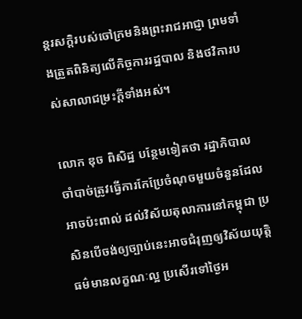ន្តរសក្ដិរបស់ចៅក្រមនិងព្រះរាជអាជ្ញា ព្រមទាំងត្រួតពិនិត្យលើកិច្ចការរដ្ឋបាល និងថវិការបស់សាលាជម្រះក្តីទាំងអស់។

លោក ឌុច ពិសិដ្ឋ បន្ថែមទៀតថា រដ្ឋាភិបាលចាំបាច់ត្រូវធ្វើការកែប្រែចំណុចមួយចំនួនដែលអាចប៉ះពាល់ ដល់វិស័យតុលាការនៅកម្ពុជា ប្រសិនបើចង់ឲ្យច្បាប់នេះអាចជំរុញឲ្យវិស័យយុត្តិធម៌មានលក្ខណៈល្អ ប្រសើរទៅថ្ងៃអ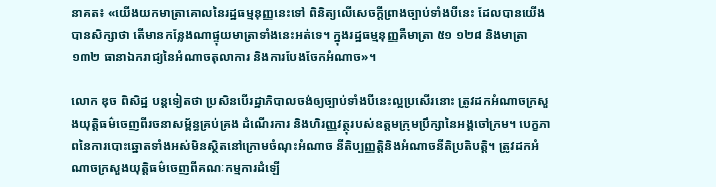នាគត៖ «យើងយកមាត្រាគោលនៃរដ្ឋធម្មនុញ្ញនេះទៅ ពិនិត្យលើសេចក្ដីព្រាងច្បាប់ទាំងបីនេះ ដែលបានយើងបានសិក្សាថា តើមានកន្លែងណាផ្ទុយមាត្រាទាំងនេះអត់ទេ។ ក្នុងរដ្ឋធម្មនុញ្ញគឺមាត្រា ៥១ ១២៨ និងមាត្រា ១៣២ ធានាឯករាជ្យនៃអំណាចតុលាការ និងការបែងចែកអំណាច»។

លោក ឌុច ពិសិដ្ឋ បន្តទៀតថា ប្រសិនបើរដ្ឋាភិបាលចង់ឲ្យច្បាប់ទាំងបីនេះល្អប្រសើរនោះ ត្រូវដកអំណាចក្រសួងយុត្តិធម៌ចេញពីរចនាសម្ព័ន្ធគ្រប់គ្រង ដំណើរការ និងហិរញ្ញវត្ថុរបស់ឧត្ដមក្រុមប្រឹក្សានៃអង្គចៅក្រម។ បេក្ខភាពនៃការបោះឆ្នោតទាំងអស់មិនស្ថិតនៅក្រោមចំណុះអំណាច នីតិប្បញ្ញត្តិនិងអំណាចនីតិប្រតិបត្តិ។ ត្រូវដកអំណាចក្រសួងយុត្តិធម៌ចេញពីគណៈកម្មការដំឡើ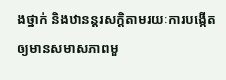ងថ្នាក់ និងឋានន្តរសក្ដិតាមរយៈការបង្កើតឲ្យមានសមាសភាពមួ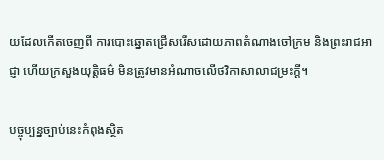យដែលកើតចេញពី ការបោះឆ្នោតជ្រើសរើសដោយភាពតំណាងចៅក្រម និងព្រះរាជអាជ្ញា ហើយក្រសួងយុត្តិធម៌ មិនត្រូវមានអំណាចលើថវិកាសាលាជម្រះក្តី។

បច្ចុប្បន្នច្បាប់នេះកំពុងស្ថិត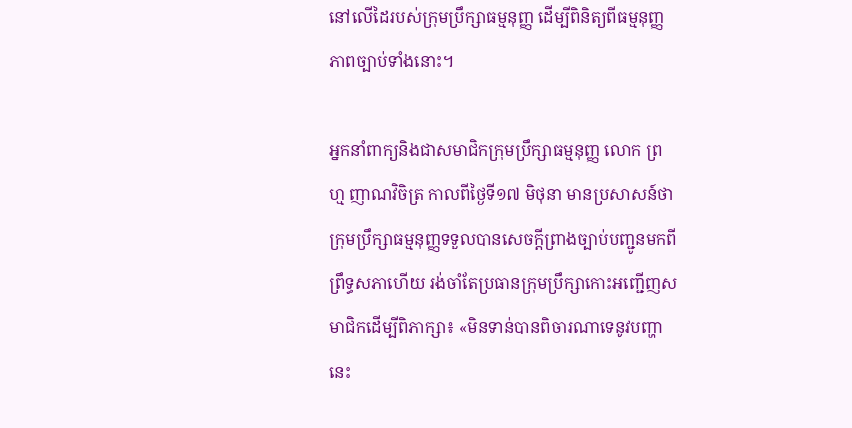នៅលើដៃរបស់ក្រុមប្រឹក្សាធម្មនុញ្ញ ដើម្បីពិនិត្យពីធម្មនុញ្ញភាពច្បាប់ទាំងនោះ។

អ្នកនាំពាក្យនិងជាសមាជិកក្រុមប្រឹក្សាធម្មនុញ្ញ លោក ព្រហ្ម ញាណវិចិត្រ កាលពីថ្ងៃទី១៧ មិថុនា មានប្រសាសន៍ថា ក្រុមប្រឹក្សាធម្មនុញ្ញទទួលបានសេចក្ដីព្រាងច្បាប់បញ្ជូនមកពី ព្រឹទ្ធសភាហើយ រង់ចាំតែប្រធានក្រុមប្រឹក្សាកោះអញ្ជើញសមាជិកដើម្បីពិភាក្សា៖ «មិនទាន់បានពិចារណាទេនូវបញ្ហានេះ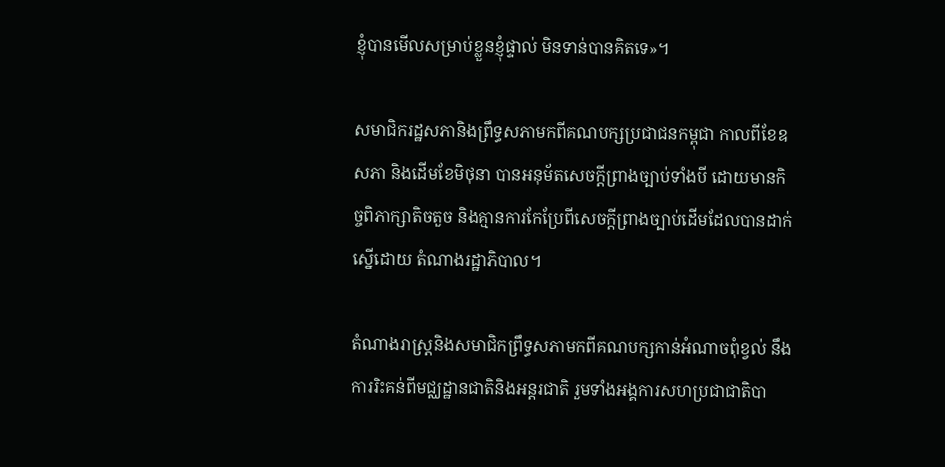ខ្ញុំបានមើលសម្រាប់ខ្លួនខ្ញុំផ្ទាល់ មិនទាន់បានគិតទេ»។

សមាជិករដ្ឋសភានិងព្រឹទ្ធសភាមកពីគណបក្សប្រជាជនកម្ពុជា កាលពីខែឧសភា និងដើមខែមិថុនា បានអនុម័តសេចក្ដីព្រាងច្បាប់ទាំងបី ដោយមានកិច្ចពិភាក្សាតិចតួច និងគ្មានការកែប្រែពីសេចក្ដីព្រាងច្បាប់ដើមដែលបានដាក់ស្នើដោយ តំណាងរដ្ឋាភិបាល។

តំណាងរាស្ត្រនិងសមាជិកព្រឹទ្ធសភាមកពីគណបក្សកាន់អំណាចពុំខ្វល់ នឹងការរិះគន់ពីមជ្ឈដ្ឋានជាតិនិងអន្តរជាតិ រួមទាំងអង្គការសហប្រជាជាតិបា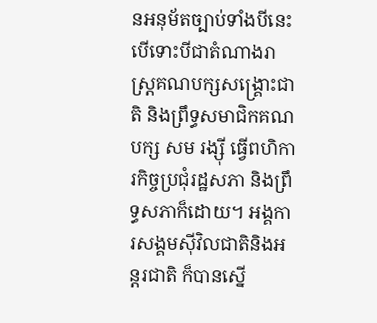នអនុម័តច្បាប់ទាំងបីនេះ បើទោះបីជាតំណាងរាស្ត្រគណបក្សសង្គ្រោះជាតិ និងព្រឹទ្ធសមាជិកគណបក្ស សម រង្ស៊ី ធ្វើពហិការកិច្ចប្រជុំរដ្ឋសភា និងព្រឹទ្ធសភាក៏ដោយ។ អង្គការសង្គមស៊ីវិលជាតិនិងអន្តរជាតិ ក៏បានស្នើ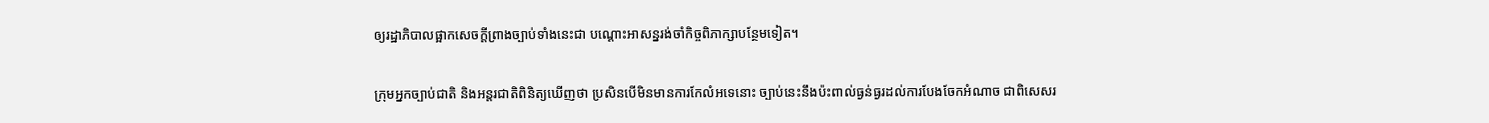ឲ្យរដ្ឋាភិបាលផ្អាកសេចក្ដីព្រាងច្បាប់ទាំងនេះជា បណ្ដោះអាសន្នរង់ចាំកិច្ចពិភាក្សាបន្ថែមទៀត។

ក្រុមអ្នកច្បាប់ជាតិ និងអន្តរជាតិពិនិត្យឃើញថា ប្រសិនបើមិនមានការកែលំអទេនោះ ច្បាប់នេះនឹងប៉ះពាល់ធ្ងន់ធ្ងរដល់ការបែងចែកអំណាច ជាពិសេសរ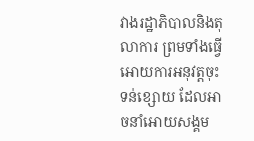វាងរដ្ឋាភិបាលនិងតុលាការ ព្រមទាំងធ្វើអោយការអនុវត្តចុះទន់ខ្សោយ ដែលអាចនាំអោយសង្គម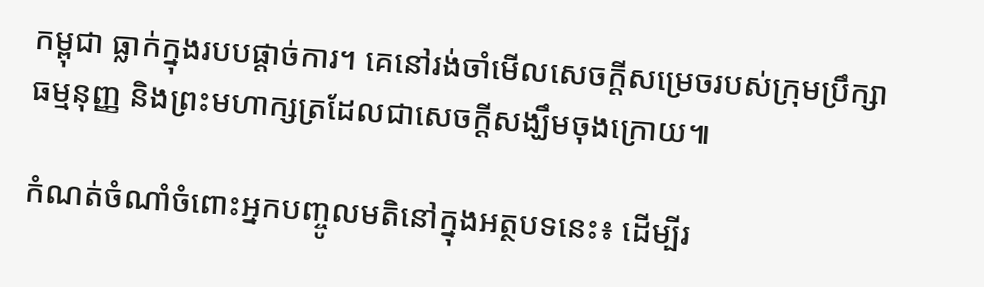កម្ពុជា ធ្លាក់ក្នុងរបបផ្ដាច់ការ។ គេនៅរង់ចាំមើលសេចក្ដីសម្រេចរបស់ក្រុមប្រឹក្សាធម្មនុញ្ញ និងព្រះមហាក្សត្រដែលជាសេចក្ដីសង្ឃឹមចុងក្រោយ៕

កំណត់ចំណាំចំពោះអ្នកបញ្ចូលមតិនៅក្នុងអត្ថបទនេះ៖ ដើម្បីរ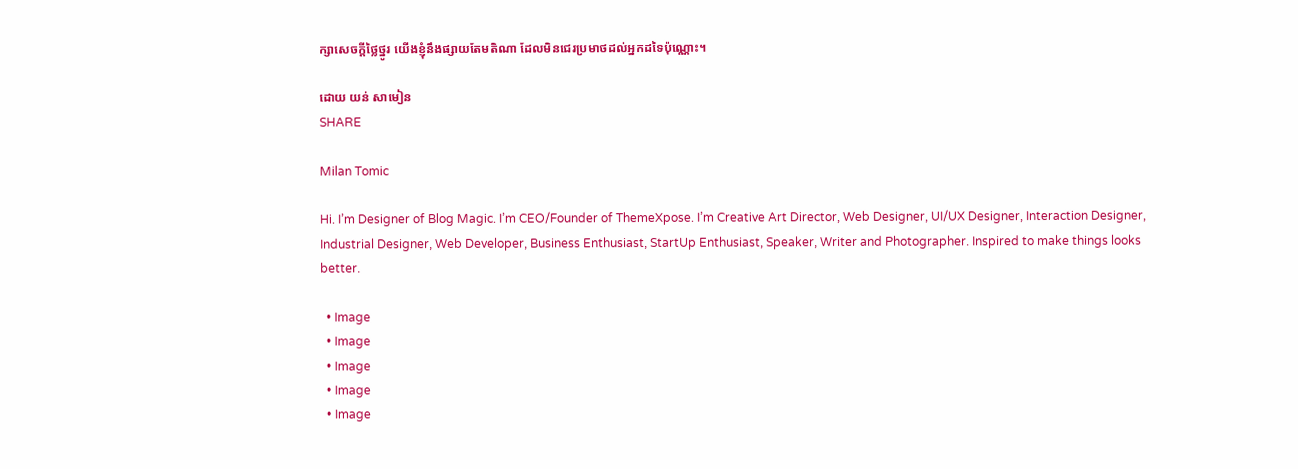ក្សាសេចក្ដីថ្លៃថ្នូរ យើងខ្ញុំនឹងផ្សាយតែមតិណា ដែលមិនជេរប្រមាថដល់អ្នកដទៃប៉ុណ្ណោះ។

ដោយ យន់ សាមៀន
SHARE

Milan Tomic

Hi. I’m Designer of Blog Magic. I’m CEO/Founder of ThemeXpose. I’m Creative Art Director, Web Designer, UI/UX Designer, Interaction Designer, Industrial Designer, Web Developer, Business Enthusiast, StartUp Enthusiast, Speaker, Writer and Photographer. Inspired to make things looks better.

  • Image
  • Image
  • Image
  • Image
  • Image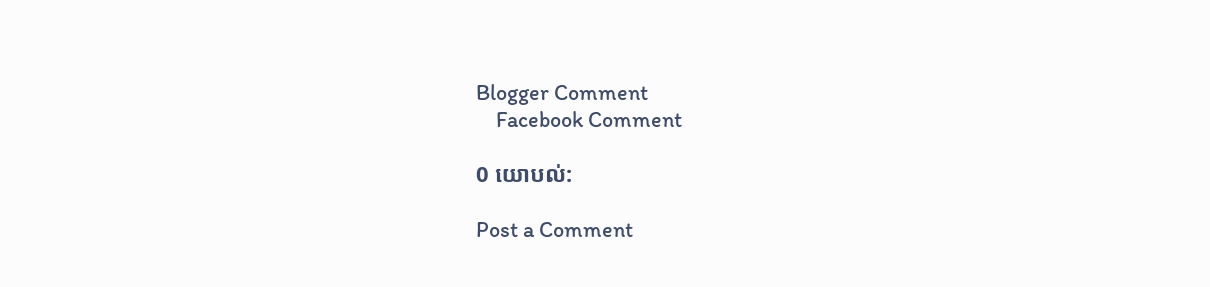Blogger Comment
    Facebook Comment

0 យោបល់:

Post a Comment